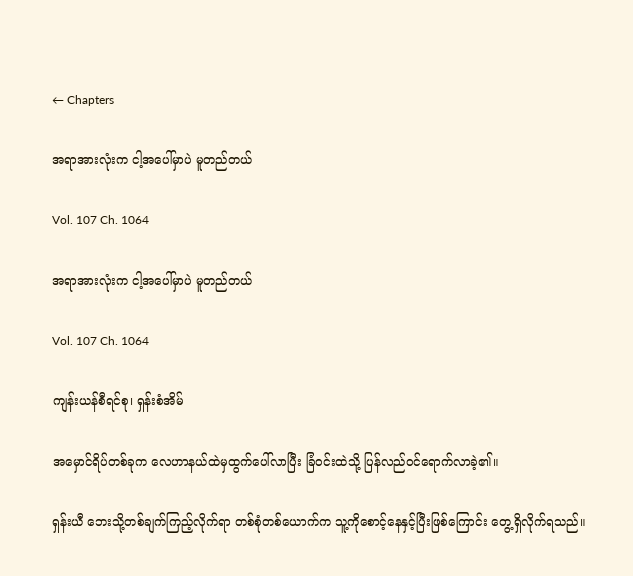← Chapters

အရာအားလုံးက ငါ့အပေါ်မှာပဲ မူတည်တယ်

Vol. 107 Ch. 1064

အရာအားလုံးက ငါ့အပေါ်မှာပဲ မူတည်တယ်

Vol. 107 Ch. 1064

ကျန်းယန်စီရင်စု၊ ရှန်းစံအိမ်

အမှောင်ရိပ်တစ်ခုက လေဟာနယ်ထဲမှထွက်ပေါ်လာပြီး ခြံဝင်းထဲသို့ ပြန်လည်ဝင်ရောက်လာခဲ့၏။

ရှန်းယီ ဘေးသို့တစ်ချက်ကြည့်လိုက်ရာ တစ်စုံတစ်ယောက်က သူ့ကိုစောင့်နေနှင့်ပြီးဖြစ်ကြောင်း တွေ့ရှိလိုက်ရသည်။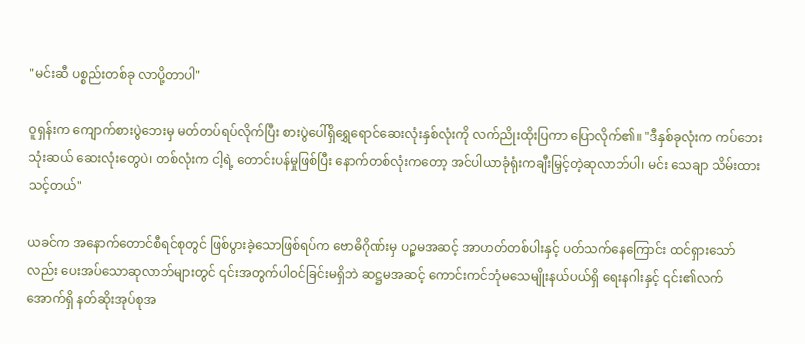"မင်းဆီ ပစ္စည်းတစ်ခု လာပို့တာပါ"

ဝူရှန်းက ကျောက်စားပွဲဘေးမှ မတ်တပ်ရပ်လိုက်ပြီး စားပွဲပေါ်ရှိရွှေရောင်ဆေးလုံးနှစ်လုံးကို လက်ညိုးထိုးပြကာ ပြောလိုက်၏။ "ဒီနှစ်ခုလုံးက ကပ်ဘေးသုံးဆယ် ဆေးလုံးတွေပဲ၊ တစ်လုံးက ငါ့ရဲ့ တောင်းပန်မှုဖြစ်ပြီး နောက်တစ်လုံးကတော့ အင်ပါယာခုံရုံးကချီးမြှင့်တဲ့ဆုလာဘ်ပါ၊ မင်း သေချာ သိမ်းထားသင့်တယ်"

ယခင်က အနောက်တောင်စီရင်စုတွင် ဖြစ်ပွားခဲ့သောဖြစ်ရပ်က ဗောဓိဂိုဏ်းမှ ပဉ္စမအဆင့် အာဟတ်တစ်ပါးနှင့် ပတ်သက်နေကြောင်း ထင်ရှားသော်လည်း ပေးအပ်သောဆုလာဘ်များတွင် ၎င်းအတွက်ပါဝင်ခြင်းမရှိဘဲ ဆဋ္ဌမအဆင့် ကောင်းကင်ဘုံမသေမျိုးနယ်ပယ်ရှိ ရေးနဂါးနှင့် ၎င်း၏လက်အောက်ရှိ နတ်ဆိုးအုပ်စုအ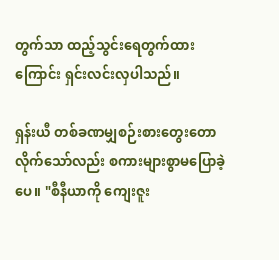တွက်သာ ထည့်သွင်းရေတွက်ထားကြောင်း ရှင်းလင်းလှပါသည်။

ရှန်းယီ တစ်ခဏမျှစဉ်းစားတွေးတောလိုက်သော်လည်း စကားများစွာမပြောခဲ့ပေ။ "စီနီယာကို ကျေးဇူး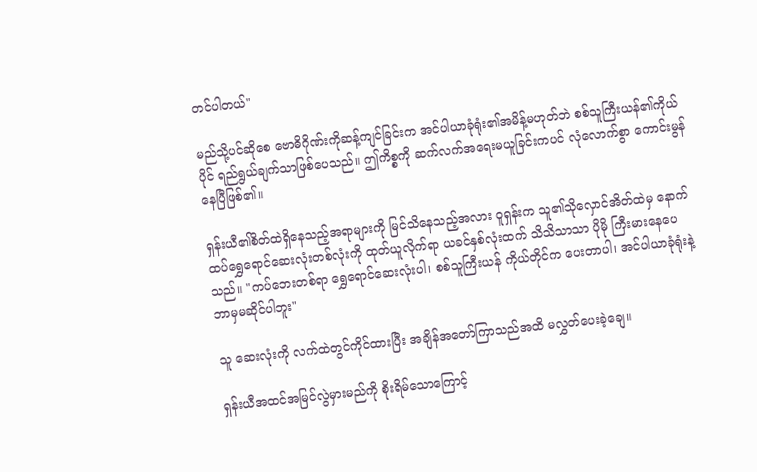တင်ပါတယ်"

မည်သို့ပင်ဆိုစေ ဗောဓိဂိုဏ်းကိုဆန့်ကျင်ခြင်းက အင်ပါယာခုံရုံး၏အမိန့်မဟုတ်ဘဲ စစ်သူကြီးယန်၏ကိုယ်ပိုင် ရည်ရွယ်ချက်သာဖြစ်ပေသည်။ ဤကိစ္စကို ဆက်လက်အရေးမယူခြင်းကပင် လုံလောက်စွာ ကောင်းမွန်နေပြီဖြစ်၏။

ရှန်းယီ၏စိတ်ထဲရှိနေသည့်အရာများကို မြင်သိနေသည့်အလား ဝူရှန်းက သူ၏သိုလှောင်အိတ်ထဲမှ နောက်ထပ်ရွှေရောင်ဆေးလုံးတစ်လုံးကို ထုတ်ယူလိုက်ရာ ယခင်နှစ်လုံးထက် သိသိသာသာ ပိုမို ကြီးမားနေပေသည်။ "ကပ်ဘေးတစ်ရာ ရွှေရောင်ဆေးလုံးပါ၊ စစ်သူကြီးယန် ကိုယ်တိုင်က ပေးတာပါ၊ အင်ပါယာခုံရုံးနဲ့ ဘာမှမဆိုင်ပါဘူး"

သူ ဆေးလုံးကို လက်ထဲတွင်ကိုင်ထားပြီး အချိန်အတော်ကြာသည်အထိ မလွှတ်ပေးခဲ့ချေ။

ရှန်းယီအထင်အမြင်လွဲမှားမည်ကို စိုးရိမ်သောကြောင့်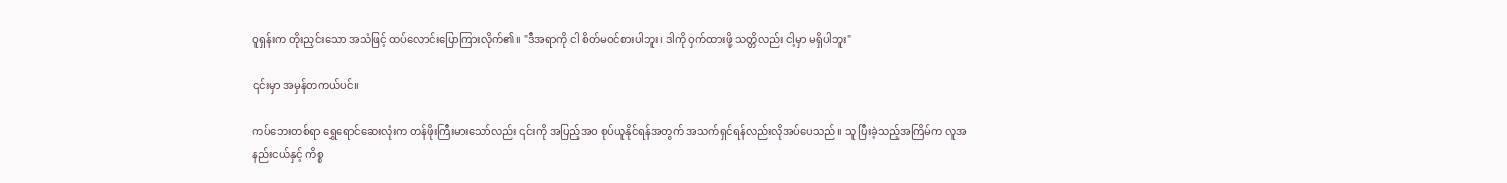ဝူရှန်းက တိုးညှင်းသော အသံဖြင့် ထပ်လောင်းပြောကြားလိုက်၏။ "ဒီအရာကို ငါ စိတ်မဝင်စားပါဘူး၊ ဒါကို ဝှက်ထားဖို့ သတ္တိလည်း ငါ့မှာ မရှိပါဘူး"

၎င်းမှာ အမှန်တကယ်ပင်။

ကပ်ဘေးတစ်ရာ ရွှေရောင်ဆေးလုံးက တန်ဖိုးကြီးမားသော်လည်း ၎င်းကို အပြည့်အဝ စုပ်ယူနိုင်ရန်အတွက် အသက်ရှင်ရန်လည်းလိုအပ်ပေသည်။ သူ ပြီးခဲ့သည့်အကြိမ်က လူအနည်းငယ်နှင့် ကိစ္စ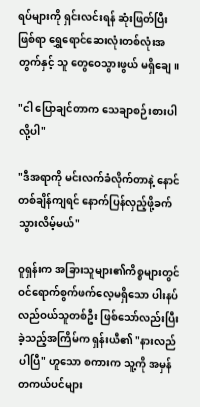ရပ်များကို ရှင်းလင်းရန် ဆုံးဖြတ်ပြီးဖြစ်ရာ ရွှေရောင်ဆေးလုံးတစ်လုံးအတွက်နှင့် သူ တွေဝေသွားဖွယ် မရှိချေ။

"ငါ ပြောချင်တာက သေချာစဉ်းစားပါလို့ပါ"

"ဒီအရာကို မင်းလက်ခံလိုက်တာနဲ့ နောင်တစ်ချိန်ကျရင် နောက်ပြန်လှည့်ဖို့ခက်သွားလိမ့်မယ်"

ဝူရှန်းက အခြားသူများ၏ကိစ္စများတွင် ဝင်ရောက်စွက်ဖက်လေ့မရှိသော ပါးနပ်လည်ဝယ်သူတစ်ဦး ဖြစ်သော်လည်းပြီးခဲ့သည့်အကြိမ်က ရှန်းယီ၏ "နားလည်ပါပြီ" ဟူသော စကားက သူ့ကို အမှန်တကယ်ပင်များ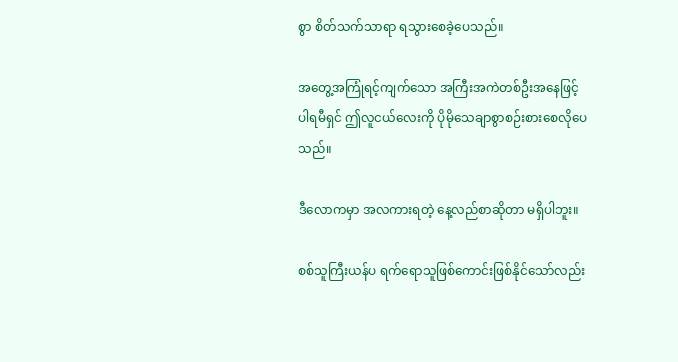စွာ စိတ်သက်သာရာ ရသွားစေခဲ့ပေသည်။

အတွေ့အကြုံရင့်ကျက်သော အကြီးအကဲတစ်ဦးအနေဖြင့် ပါရမီရှင် ဤလူငယ်လေးကို ပိုမိုသေချာစွာစဉ်းစားစေလိုပေသည်။

ဒီလောကမှာ အလကားရတဲ့ နေ့လည်စာဆိုတာ မရှိပါဘူး။

စစ်သူကြီးယန်ပ ရက်ရောသူဖြစ်ကောင်းဖြစ်နိုင်သော်လည်း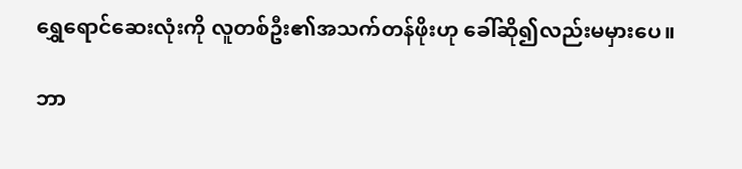ရွှေရောင်ဆေးလုံးကို လူတစ်ဦး၏အသက်တန်ဖိုးဟု ခေါ်ဆို၍လည်းမမှားပေ။

ဘာ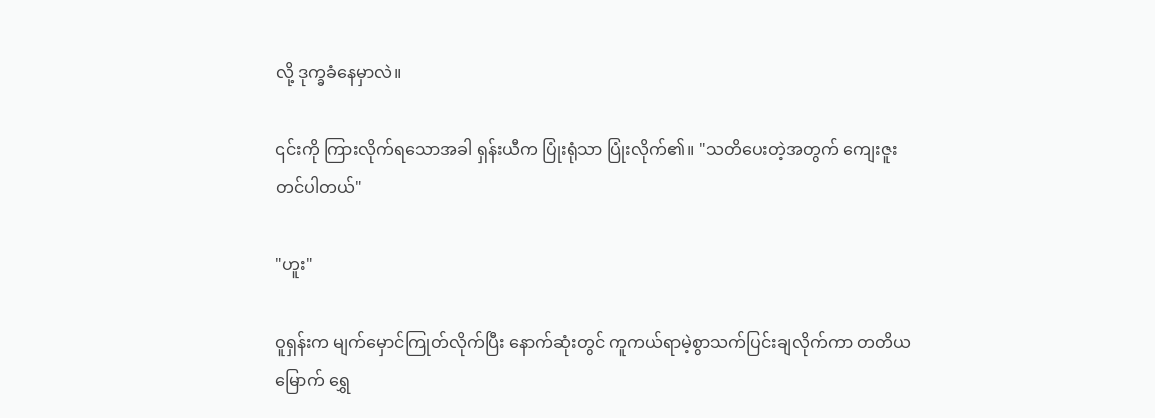လို့ ဒုက္ခခံနေမှာလဲ။

၎င်းကို ကြားလိုက်ရသောအခါ ရှန်းယီက ပြုံးရုံသာ ပြုံးလိုက်၏။ "သတိပေးတဲ့အတွက် ကျေးဇူးတင်ပါတယ်"

"ဟူး"

ဝူရှန်းက မျက်မှောင်ကြုတ်လိုက်ပြီး နောက်ဆုံးတွင် ကူကယ်ရာမဲ့စွာသက်ပြင်းချလိုက်ကာ တတိယမြောက် ရွှေ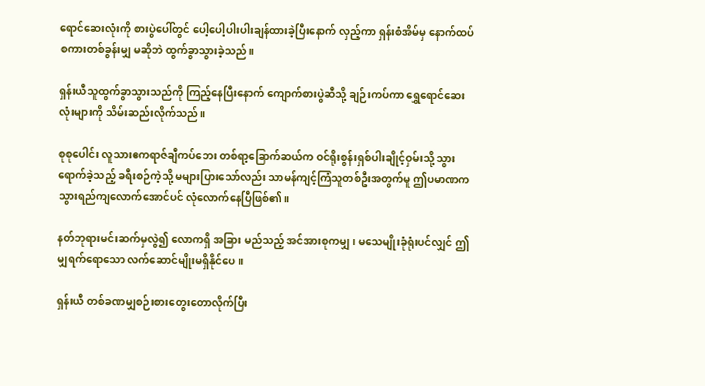ရောင်ဆေးလုံးကို စားပွဲပေါ်တွင် ပေါ့ပေါ့ပါးပါးချန်ထားခဲ့ပြီးနောက် လှည့်ကာ ရှန်းစံအိမ်မှ နောက်ထပ်စကားတစ်ခွန်းမျှ မဆိုဘဲ ထွက်ခွာသွားခဲ့သည်။

ရှန်းယီသူထွက်ခွာသွားသည်ကို ကြည့်နေပြီးနောက် ကျောက်စားပွဲဆီသို့ ချဉ်းကပ်ကာ ရွှေရောင်ဆေးလုံးများကို သိမ်းဆည်းလိုက်သည်။

စုစုပေါင်း လူသားဧကရာဇ်ချီကပ်ဘေး တစ်ရာ့ခြောက်ဆယ်က ဝင်ရိုးစွန်းရှစ်ပါးချိုင့်ဝှမ်းသို့ သွားရောက်ခဲ့သည့် ခရီးစဉ်ကဲ့သို့ မများပြားသော်လည်း သာမန်ကျင့်ကြံသူတစ်ဦးအတွက်မူ ဤပမာဏက သွားရည်ကျလောက်အောင်ပင် လုံလောက်နေပြီဖြစ်၏။

နတ်ဘုရားမင်းဆက်မှလွဲ၍ လောကရှိ အခြား မည်သည့် အင်အားစုကမျှ၊ မသေမျိုးခုံရုံးပင်လျှင် ဤမျှရက်ရောသော လက်ဆောင်မျိုးမရှိနိုင်ပေ။

ရှန်းယီ တစ်ခဏမျှစဉ်းစားတွေးတောလိုက်ပြီး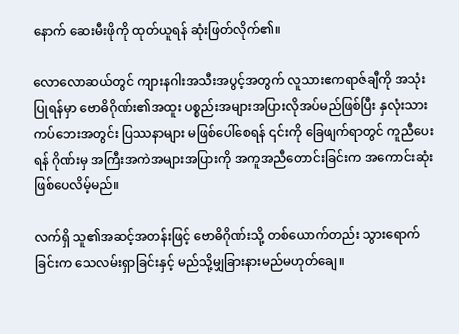နောက် ဆေးမီးဖိုကို ထုတ်ယူရန် ဆုံးဖြတ်လိုက်၏။

လောလောဆယ်တွင် ကျားနဂါးအသီးအပွင့်အတွက် လူသားဧကရာဇ်ချီကို အသုံးပြုရန်မှာ ဗောဓိဂိုဏ်း၏အထူး ပစ္စည်းအများအပြားလိုအပ်မည်ဖြစ်ပြီး နှလုံးသားကပ်ဘေးအတွင်း ပြဿနာများ မဖြစ်ပေါ်စေရန် ၎င်းကို ခြေဖျက်ရာတွင် ကူညီပေးရန် ဂိုဏ်းမှ အကြီးအကဲအများအပြားကို အကူအညီတောင်းခြင်းက အကောင်းဆုံးဖြစ်ပေလိမ့်မည်။

လက်ရှိ သူ၏အဆင့်အတန်းဖြင့် ဗောဓိဂိုဏ်းသို့ တစ်ယောက်တည်း သွားရောက်ခြင်းက သေလမ်းရှာခြင်းနှင့် မည်သို့မျှခြားနားမည်မဟုတ်ချေ။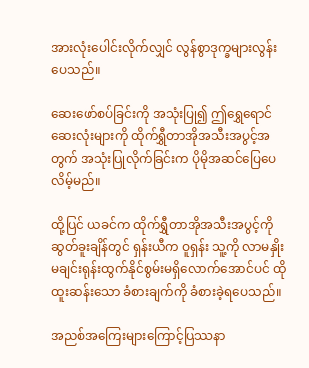အားလုံးပေါင်းလိုက်လျှင် လွန်စွာဒုက္ခများလွန်းပေသည်။

ဆေးဖော်စပ်ခြင်းကို အသုံးပြု၍ ဤရွှေရောင်ဆေးလုံးများကို ထိုက်ရွှီတာအိုအသီးအပွင့်အတွက် အသုံးပြုလိုက်ခြင်းက ပိုမိုအဆင်ပြေပေလိမ့်မည်။

ထို့ပြင် ယခင်က ထိုက်ရွှီတာအိုအသီးအပွင့်ကို ဆွတ်ခူးချိန်တွင် ရှန်းယီက ဝူရှန်း သူ့ကို လာမနှိုးမချင်းရုန်းထွက်နိုင်စွမ်းမရှိလောက်အောင်ပင် ထိုထူးဆန်းသော ခံစားချက်ကို ခံစားခဲ့ရပေသည်။

အညစ်အကြေးများကြောင့်ပြဿနာ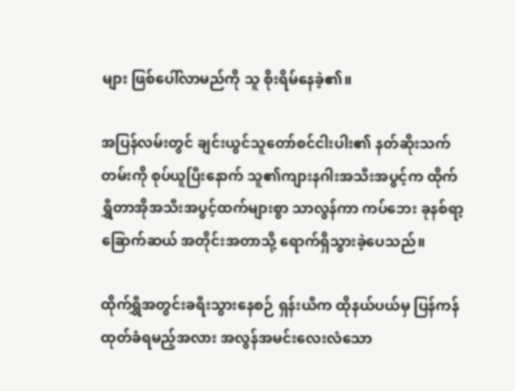များ ဖြစ်ပေါ်လာမည်ကို သူ စိုးရိမ်နေခဲ့၏။

အပြန်လမ်းတွင် ချင်းယွင်သူတော်စင်ငါးပါး၏ နတ်ဆိုးသက်တမ်းကို စုပ်ယူပြီးနောက် သူ၏ကျားနဂါးအသီးအပွင့်က ထိုက်ရွှီတာအိုအသီးအပွင့်ထက်များစွာ သာလွန်ကာ ကပ်ဘေး ခုနစ်ရာ့ခြောက်ဆယ် အတိုင်းအတာသို့ ရောက်ရှိသွားခဲ့ပေသည်။

ထိုက်ရွှီအတွင်းခရီးသွားနေစဉ် ရှန်းယီက ထိုနယ်ပယ်မှ ပြန်ကန်ထုတ်ခံရမည့်အလား အလွန်အမင်းလေးလံသော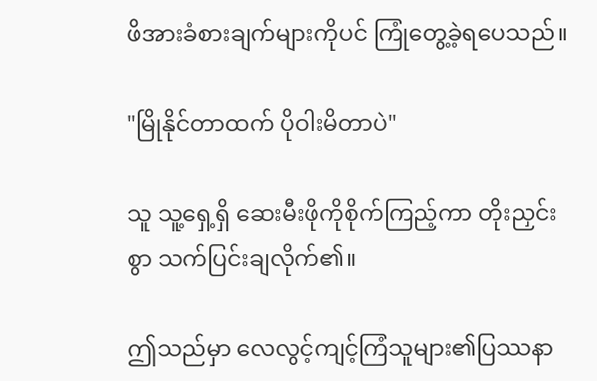ဖိအားခံစားချက်များကိုပင် ကြုံတွေ့ခဲ့ရပေသည်။

"မြိုနိုင်တာထက် ပိုဝါးမိတာပဲ"

သူ သူ့ရှေ့ရှိ ဆေးမီးဖိုကိုစိုက်ကြည့်ကာ တိုးညှင်းစွာ သက်ပြင်းချလိုက်၏။

ဤသည်မှာ လေလွင့်ကျင့်ကြံသူများ၏ပြဿနာ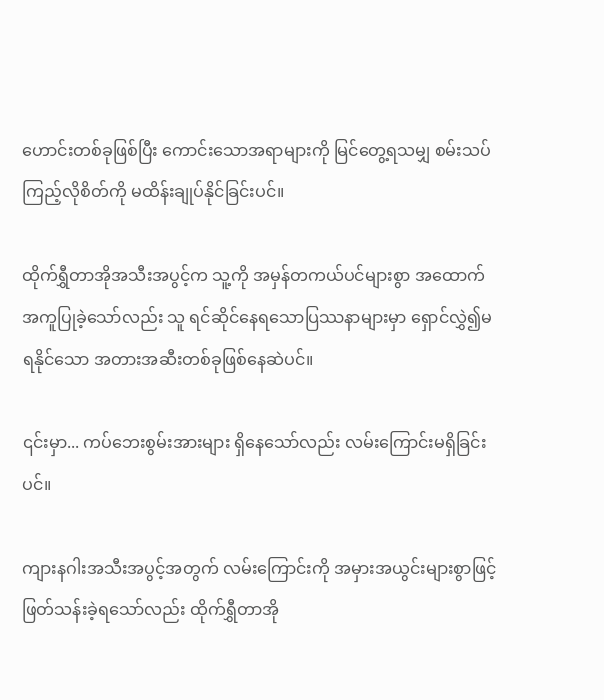ဟောင်းတစ်ခုဖြစ်ပြီး ကောင်းသောအရာများကို မြင်တွေ့ရသမျှ စမ်းသပ်ကြည့်လိုစိတ်ကို မထိန်းချုပ်နိုင်ခြင်းပင်။

ထိုက်ရွှီတာအိုအသီးအပွင့်က သူ့ကို အမှန်တကယ်ပင်များစွာ အထောက်အကူပြုခဲ့သော်လည်း သူ ရင်ဆိုင်နေရသောပြဿနာများမှာ ရှောင်လွှဲ၍မရနိုင်သော အတားအဆီးတစ်ခုဖြစ်နေဆဲပင်။

၎င်းမှာ... ကပ်ဘေးစွမ်းအားများ ရှိနေသော်လည်း လမ်းကြောင်းမရှိခြင်းပင်။

ကျားနဂါးအသီးအပွင့်အတွက် လမ်းကြောင်းကို အမှားအယွင်းများစွာဖြင့် ဖြတ်သန်းခဲ့ရသော်လည်း ထိုက်ရွှီတာအို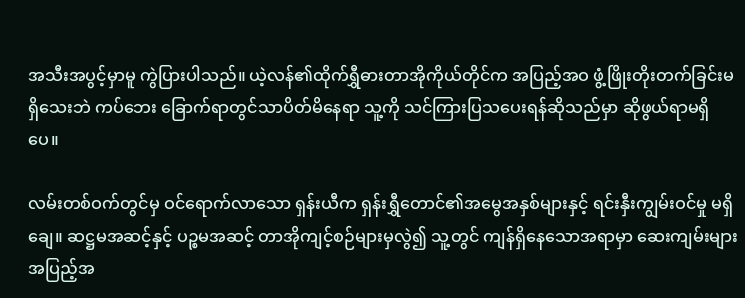အသီးအပွင့်မှာမူ ကွဲပြားပါသည်။ ယဲ့လန်၏ထိုက်ရွှီဓားတာအိုကိုယ်တိုင်က အပြည့်အဝ ဖွံ့ဖြိုးတိုးတက်ခြင်းမရှိသေးဘဲ ကပ်ဘေး ခြောက်ရာတွင်သာပိတ်မိနေရာ သူ့ကို သင်ကြားပြသပေးရန်ဆိုသည်မှာ ဆိုဖွယ်ရာမရှိပေ။

လမ်းတစ်ဝက်တွင်မှ ဝင်ရောက်လာသော ရှန်းယီက ရှန်းရွှီတောင်၏အမွေအနှစ်များနှင့် ရင်းနှီးကျွမ်းဝင်မှု မရှိချေ။ ဆဋ္ဌမအဆင့်နှင့် ပဉ္စမအဆင့် တာအိုကျင့်စဉ်များမှလွဲ၍ သူ့တွင် ကျန်ရှိနေသောအရာမှာ ဆေးကျမ်းများအပြည့်အ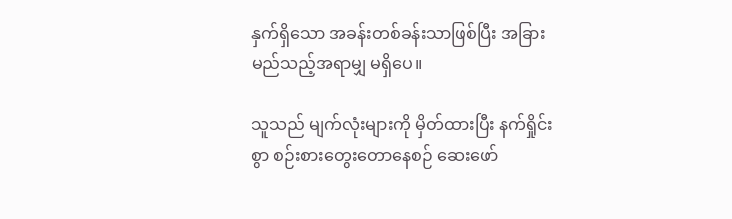နှက်ရှိသော အခန်းတစ်ခန်းသာဖြစ်ပြီး အခြားမည်သည့်အရာမျှ မရှိပေ။

သူသည် မျက်လုံးများကို မှိတ်ထားပြီး နက်ရှိုင်းစွာ စဉ်းစားတွေးတောနေစဉ် ဆေးဖော်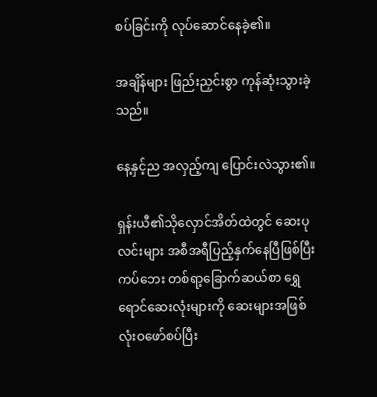စပ်ခြင်းကို လုပ်ဆောင်နေခဲ့၏။

အချိန်များ ဖြည်းညှင်းစွာ ကုန်ဆုံးသွားခဲ့သည်။

နေ့နှင့်ည အလှည့်ကျ ပြောင်းလဲသွား၏။

ရှန်းယီ၏သိုလှောင်အိတ်ထဲတွင် ဆေးပုလင်းများ အစီအရီပြည့်နှက်နေပြီဖြစ်ပြီး ကပ်ဘေး တစ်ရာ့ခြောက်ဆယ်စာ ရွှေရောင်ဆေးလုံးများကို ဆေးများအဖြစ် လုံးဝဖော်စပ်ပြီး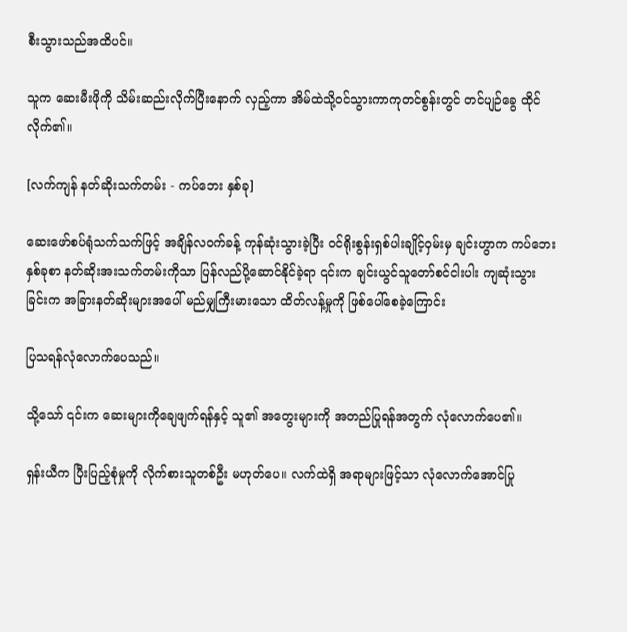စီးသွားသည်အထိပင်။

သူက ဆေးမီးဖိုကို သိမ်းဆည်းလိုက်ပြီးနောက် လှည့်ကာ အိမ်ထဲသို့ဝင်သွားကာကုတင်စွန်းတွင် တင်ပျဉ်ခွေ ထိုင်လိုက်၏။

[လက်ကျန် နတ်ဆိုးသက်တမ်း - ကပ်ဘေး နှစ်ခု]

ဆေးဖော်စပ်ရုံသက်သက်ဖြင့် အချိန်လဝက်ခန့် ကုန်ဆုံးသွားခဲ့ပြီး ဝင်ရိုးစွန်းရှစ်ပါးချိုင့်ဝှမ်းမှ ချင်းဟွာက ကပ်ဘေးနှစ်ခုစာ နတ်ဆိုးအးသက်တမ်းကိုသာ ပြန်လည်ပို့ဆောင်နိုင်ခဲ့ရာ ၎င်းက ချင်းယွင်သူတော်စင်ငါးပါး ကျဆုံးသွားခြင်းက အခြားနတ်ဆိုးများအပေါ် မည်မျှကြီးမားသော ထိတ်လန့်မှုကို ဖြစ်ပေါ်စေခဲ့ကြောင်း

ပြသရန်လုံလောက်ပေသည်။

သို့သော် ၎င်းက ဆေးများကိုချေဖျက်ရန်နှင့် သူ၏ အတွေးများကို အတည်ပြုရန်အတွက် လုံလောက်ပေ၏။

ရှန်းယီက ပြီးပြည့်စုံမှုကို လိုက်စားသူတစ်ဦး မဟုတ်ပေ။ လက်ထဲရှိ အရာများဖြင့်သာ လုံလောက်အောင်ပြု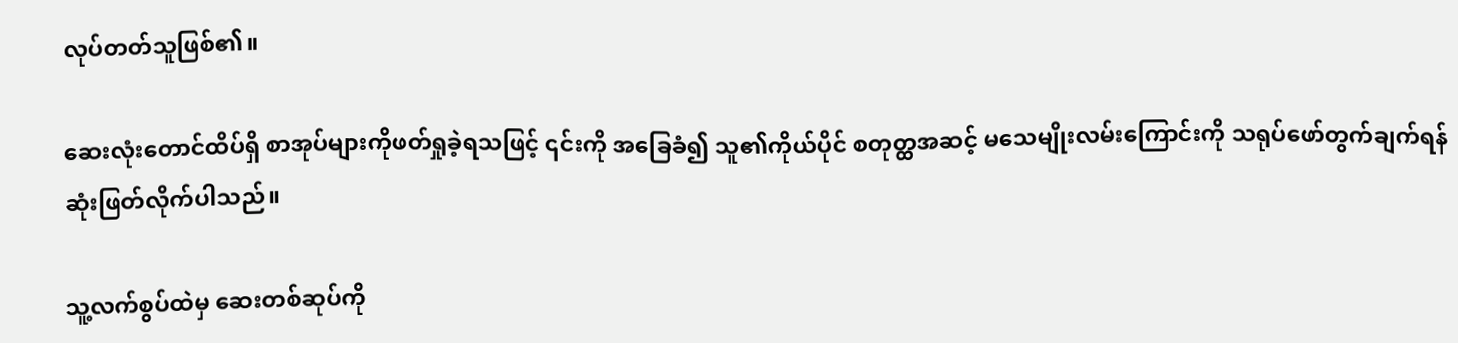လုပ်တတ်သူဖြစ်၏။

ဆေးလုံးတောင်ထိပ်ရှိ စာအုပ်များကိုဖတ်ရှုခဲ့ရသဖြင့် ၎င်းကို အခြေခံ၍ သူ၏ကိုယ်ပိုင် စတုတ္ထအဆင့် မသေမျိုးလမ်းကြောင်းကို သရုပ်ဖော်တွက်ချက်ရန် ဆုံးဖြတ်လိုက်ပါသည်။

သူ့လက်စွပ်ထဲမှ ဆေးတစ်ဆုပ်ကို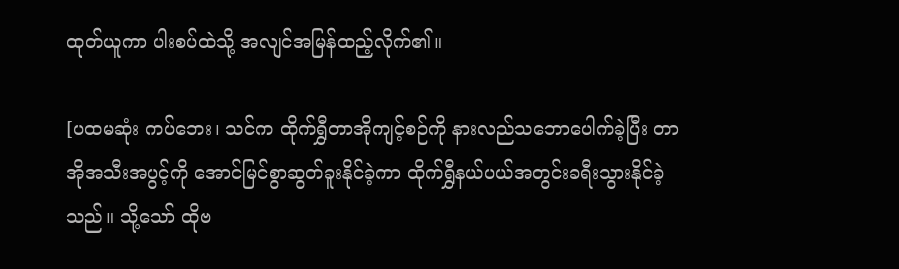ထုတ်ယူကာ ပါးစပ်ထဲသို့ အလျင်အမြန်ထည့်လိုက်၏။

[ပထမဆုံး ကပ်ဘေး၊ သင်က ထိုက်ရွှီတာအိုကျင့်စဉ်ကို နားလည်သဘောပေါက်ခဲ့ပြီး တာအိုအသီးအပွင့်ကို အောင်မြင်စွာဆွတ်ခူးနိုင်ခဲ့ကာ ထိုက်ရွှီနယ်ပယ်အတွင်းခရီးသွားနိုင်ခဲ့သည်။ သို့သော် ထိုဗ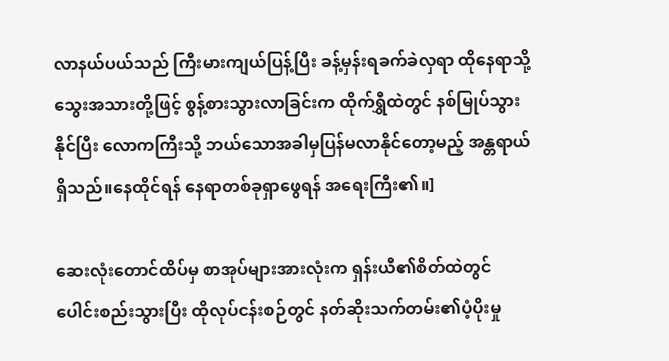လာနယ်ပယ်သည် ကြီးမားကျယ်ပြန့်ပြီး ခန့်မှန်းရခက်ခဲလှရာ ထိုနေရာသို့ သွေးအသားတို့ဖြင့် စွန့်စားသွားလာခြင်းက ထိုက်ရွှီထဲတွင် နစ်မြုပ်သွားနိုင်ပြီး လောကကြီးသို့ ဘယ်သောအခါမှပြန်မလာနိုင်တော့မည့် အန္တရာယ်ရှိသည်။နေထိုင်ရန် နေရာတစ်ခုရှာဖွေရန် အရေးကြီး၏။]

ဆေးလုံးတောင်ထိပ်မှ စာအုပ်များအားလုံးက ရှန်းယီ၏စိတ်ထဲတွင် ပေါင်းစည်းသွားပြီး ထိုလုပ်ငန်းစဉ်တွင် နတ်ဆိုးသက်တမ်း၏ပံ့ပိုးမှု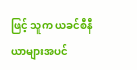ဖြင့် သူက ယခင်စီနီယာများအပင်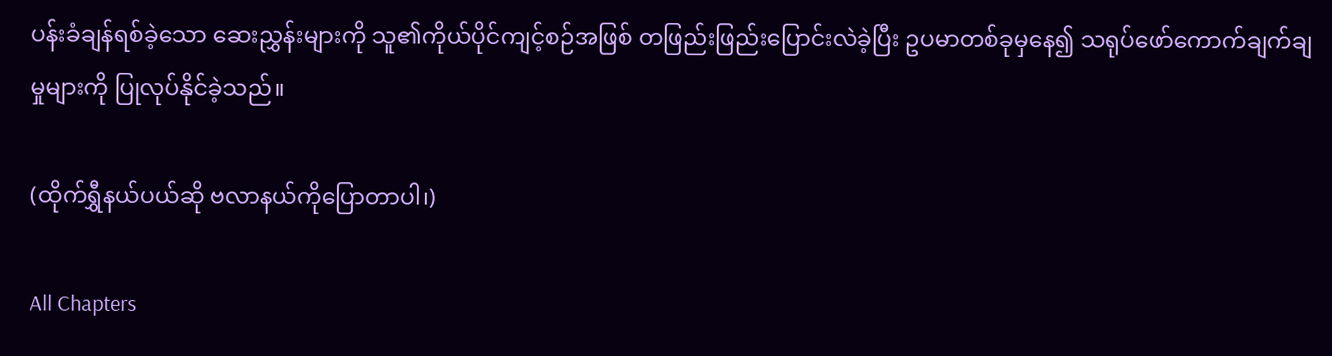ပန်းခံချန်ရစ်ခဲ့သော ဆေးညွှန်းများကို သူ၏ကိုယ်ပိုင်ကျင့်စဉ်အဖြစ် တဖြည်းဖြည်းပြောင်းလဲခဲ့ပြီး ဥပမာတစ်ခုမှနေ၍ သရုပ်ဖော်ကောက်ချက်ချမှုများကို ပြုလုပ်နိုင်ခဲ့သည်။

(ထိုက်ရွှီနယ်ပယ်ဆို ဗလာနယ်ကိုပြောတာပါ၊)

All Chapters